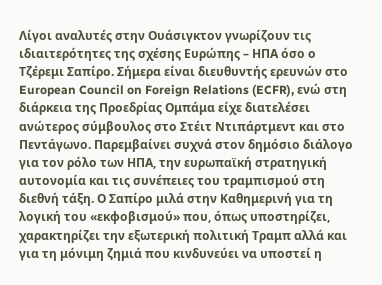Λίγοι αναλυτές στην Ουάσιγκτον γνωρίζουν τις ιδιαιτερότητες της σχέσης Ευρώπης – ΗΠΑ όσο ο Τζέρεμι Σαπίρο. Σήμερα είναι διευθυντής ερευνών στο European Council on Foreign Relations (ECFR), ενώ στη διάρκεια της Προεδρίας Ομπάμα είχε διατελέσει ανώτερος σύμβουλος στο Στέιτ Ντιπάρτμεντ και στο Πεντάγωνο. Παρεμβαίνει συχνά στον δημόσιο διάλογο για τον ρόλο των ΗΠΑ, την ευρωπαϊκή στρατηγική αυτονομία και τις συνέπειες του τραμπισμού στη διεθνή τάξη. Ο Σαπίρο μιλά στην Καθημερινή για τη λογική του «εκφοβισμού» που, όπως υποστηρίζει, χαρακτηρίζει την εξωτερική πολιτική Τραμπ αλλά και για τη μόνιμη ζημιά που κινδυνεύει να υποστεί η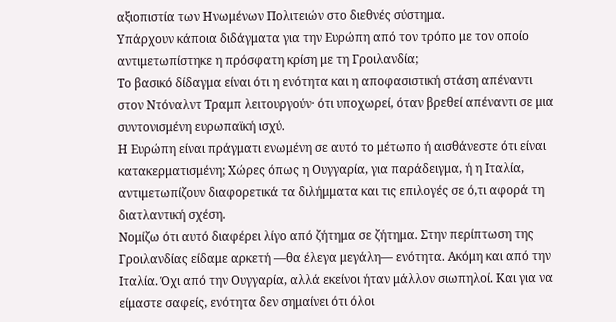αξιοπιστία των Ηνωμένων Πολιτειών στο διεθνές σύστημα.
Υπάρχουν κάποια διδάγματα για την Ευρώπη από τον τρόπο με τον οποίο αντιμετωπίστηκε η πρόσφατη κρίση με τη Γροιλανδία;
Το βασικό δίδαγμα είναι ότι η ενότητα και η αποφασιστική στάση απέναντι στον Ντόναλντ Τραμπ λειτουργούν· ότι υποχωρεί, όταν βρεθεί απέναντι σε μια συντονισμένη ευρωπαϊκή ισχύ.
Η Ευρώπη είναι πράγματι ενωμένη σε αυτό το μέτωπο ή αισθάνεστε ότι είναι κατακερματισμένη; Χώρες όπως η Ουγγαρία, για παράδειγμα, ή η Ιταλία, αντιμετωπίζουν διαφορετικά τα διλήμματα και τις επιλογές σε ό,τι αφορά τη διατλαντική σχέση.
Νομίζω ότι αυτό διαφέρει λίγο από ζήτημα σε ζήτημα. Στην περίπτωση της Γροιλανδίας είδαμε αρκετή —θα έλεγα μεγάλη— ενότητα. Ακόμη και από την Ιταλία. Όχι από την Ουγγαρία, αλλά εκείνοι ήταν μάλλον σιωπηλοί. Και για να είμαστε σαφείς, ενότητα δεν σημαίνει ότι όλοι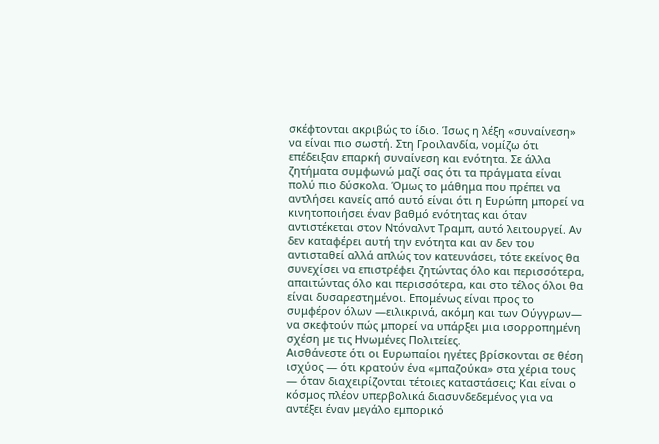σκέφτονται ακριβώς το ίδιο. Ίσως η λέξη «συναίνεση» να είναι πιο σωστή. Στη Γροιλανδία, νομίζω ότι επέδειξαν επαρκή συναίνεση και ενότητα. Σε άλλα ζητήματα συμφωνώ μαζί σας ότι τα πράγματα είναι πολύ πιο δύσκολα. Όμως το μάθημα που πρέπει να αντλήσει κανείς από αυτό είναι ότι η Ευρώπη μπορεί να κινητοποιήσει έναν βαθμό ενότητας και όταν αντιστέκεται στον Ντόναλντ Τραμπ, αυτό λειτουργεί. Αν δεν καταφέρει αυτή την ενότητα και αν δεν του αντισταθεί αλλά απλώς τον κατευνάσει, τότε εκείνος θα συνεχίσει να επιστρέφει ζητώντας όλο και περισσότερα, απαιτώντας όλο και περισσότερα, και στο τέλος όλοι θα είναι δυσαρεστημένοι. Επομένως είναι προς το συμφέρον όλων —ειλικρινά, ακόμη και των Ούγγρων— να σκεφτούν πώς μπορεί να υπάρξει μια ισορροπημένη σχέση με τις Ηνωμένες Πολιτείες.
Αισθάνεστε ότι οι Ευρωπαίοι ηγέτες βρίσκονται σε θέση ισχύος — ότι κρατούν ένα «μπαζούκα» στα χέρια τους — όταν διαχειρίζονται τέτοιες καταστάσεις; Και είναι ο κόσμος πλέον υπερβολικά διασυνδεδεμένος για να αντέξει έναν μεγάλο εμπορικό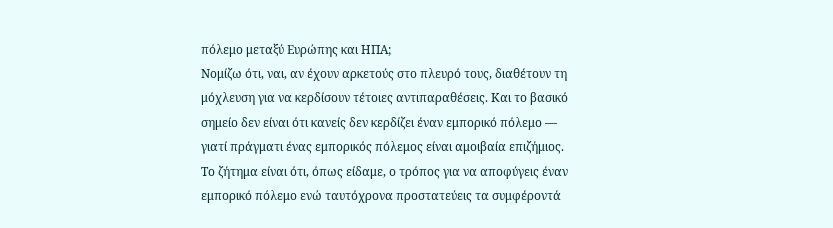πόλεμο μεταξύ Ευρώπης και ΗΠΑ;
Νομίζω ότι, ναι, αν έχουν αρκετούς στο πλευρό τους, διαθέτουν τη μόχλευση για να κερδίσουν τέτοιες αντιπαραθέσεις. Και το βασικό σημείο δεν είναι ότι κανείς δεν κερδίζει έναν εμπορικό πόλεμο — γιατί πράγματι ένας εμπορικός πόλεμος είναι αμοιβαία επιζήμιος.
Το ζήτημα είναι ότι, όπως είδαμε, ο τρόπος για να αποφύγεις έναν εμπορικό πόλεμο ενώ ταυτόχρονα προστατεύεις τα συμφέροντά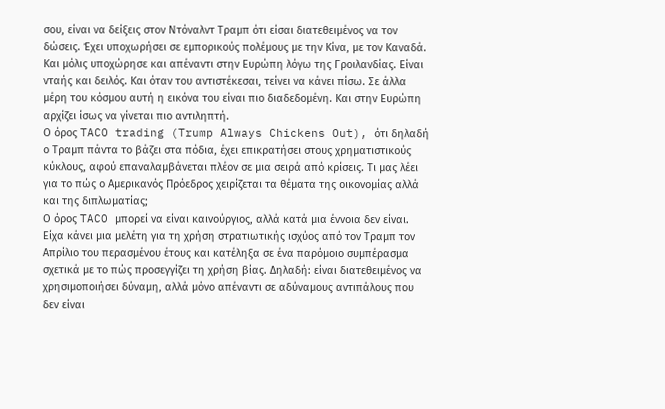σου, είναι να δείξεις στον Ντόναλντ Τραμπ ότι είσαι διατεθειμένος να τον δώσεις. Έχει υποχωρήσει σε εμπορικούς πολέμους με την Κίνα, με τον Καναδά. Και μόλις υποχώρησε και απέναντι στην Ευρώπη λόγω της Γροιλανδίας. Είναι νταής και δειλός. Και όταν του αντιστέκεσαι, τείνει να κάνει πίσω. Σε άλλα μέρη του κόσμου αυτή η εικόνα του είναι πιο διαδεδομένη. Και στην Ευρώπη αρχίζει ίσως να γίνεται πιο αντιληπτή.
Ο όρος TACO trading (Trump Always Chickens Out), ότι δηλαδή ο Τραμπ πάντα το βάζει στα πόδια, έχει επικρατήσει στους χρηματιστικούς κύκλους, αφού επαναλαμβάνεται πλέον σε μια σειρά από κρίσεις. Τι μας λέει για το πώς ο Αμερικανός Πρόεδρος χειρίζεται τα θέματα της οικονομίας αλλά και της διπλωματίας;
Ο όρος TACO μπορεί να είναι καινούργιος, αλλά κατά μια έννοια δεν είναι. Είχα κάνει μια μελέτη για τη χρήση στρατιωτικής ισχύος από τον Τραμπ τον Απρίλιο του περασμένου έτους και κατέληξα σε ένα παρόμοιο συμπέρασμα σχετικά με το πώς προσεγγίζει τη χρήση βίας. Δηλαδή: είναι διατεθειμένος να χρησιμοποιήσει δύναμη, αλλά μόνο απέναντι σε αδύναμους αντιπάλους που δεν είναι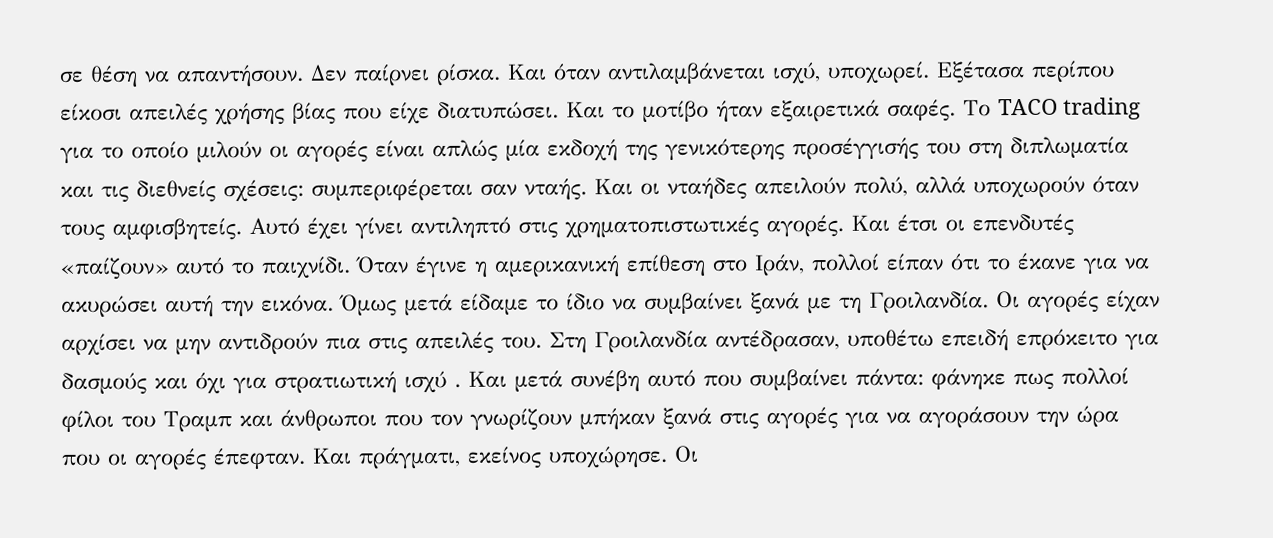σε θέση να απαντήσουν. Δεν παίρνει ρίσκα. Και όταν αντιλαμβάνεται ισχύ, υποχωρεί. Εξέτασα περίπου είκοσι απειλές χρήσης βίας που είχε διατυπώσει. Και το μοτίβο ήταν εξαιρετικά σαφές. Το TACO trading για το οποίο μιλούν οι αγορές είναι απλώς μία εκδοχή της γενικότερης προσέγγισής του στη διπλωματία και τις διεθνείς σχέσεις: συμπεριφέρεται σαν νταής. Και οι νταήδες απειλούν πολύ, αλλά υποχωρούν όταν τους αμφισβητείς. Αυτό έχει γίνει αντιληπτό στις χρηματοπιστωτικές αγορές. Και έτσι οι επενδυτές «παίζουν» αυτό το παιχνίδι. Όταν έγινε η αμερικανική επίθεση στο Ιράν, πολλοί είπαν ότι το έκανε για να ακυρώσει αυτή την εικόνα. Όμως μετά είδαμε το ίδιο να συμβαίνει ξανά με τη Γροιλανδία. Οι αγορές είχαν αρχίσει να μην αντιδρούν πια στις απειλές του. Στη Γροιλανδία αντέδρασαν, υποθέτω επειδή επρόκειτο για δασμούς και όχι για στρατιωτική ισχύ . Και μετά συνέβη αυτό που συμβαίνει πάντα: φάνηκε πως πολλοί φίλοι του Τραμπ και άνθρωποι που τον γνωρίζουν μπήκαν ξανά στις αγορές για να αγοράσουν την ώρα που οι αγορές έπεφταν. Και πράγματι, εκείνος υποχώρησε. Οι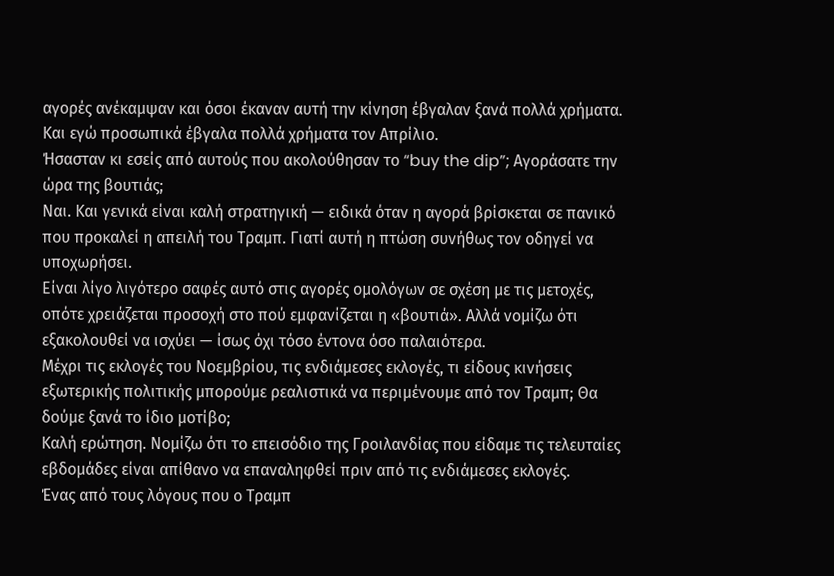αγορές ανέκαμψαν και όσοι έκαναν αυτή την κίνηση έβγαλαν ξανά πολλά χρήματα. Και εγώ προσωπικά έβγαλα πολλά χρήματα τον Απρίλιο.
Ήσασταν κι εσείς από αυτούς που ακολούθησαν το “buy the dip”; Αγοράσατε την ώρα της βουτιάς;
Ναι. Και γενικά είναι καλή στρατηγική — ειδικά όταν η αγορά βρίσκεται σε πανικό που προκαλεί η απειλή του Τραμπ. Γιατί αυτή η πτώση συνήθως τον οδηγεί να υποχωρήσει.
Είναι λίγο λιγότερο σαφές αυτό στις αγορές ομολόγων σε σχέση με τις μετοχές, οπότε χρειάζεται προσοχή στο πού εμφανίζεται η «βουτιά». Αλλά νομίζω ότι εξακολουθεί να ισχύει — ίσως όχι τόσο έντονα όσο παλαιότερα.
Μέχρι τις εκλογές του Νοεμβρίου, τις ενδιάμεσες εκλογές, τι είδους κινήσεις εξωτερικής πολιτικής μπορούμε ρεαλιστικά να περιμένουμε από τον Τραμπ; Θα δούμε ξανά το ίδιο μοτίβο;
Καλή ερώτηση. Νομίζω ότι το επεισόδιο της Γροιλανδίας που είδαμε τις τελευταίες εβδομάδες είναι απίθανο να επαναληφθεί πριν από τις ενδιάμεσες εκλογές.
Ένας από τους λόγους που ο Τραμπ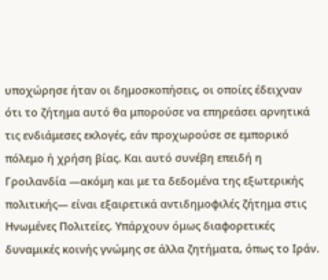υποχώρησε ήταν οι δημοσκοπήσεις, οι οποίες έδειχναν ότι το ζήτημα αυτό θα μπορούσε να επηρεάσει αρνητικά τις ενδιάμεσες εκλογές, εάν προχωρούσε σε εμπορικό πόλεμο ή χρήση βίας. Και αυτό συνέβη επειδή η Γροιλανδία —ακόμη και με τα δεδομένα της εξωτερικής πολιτικής— είναι εξαιρετικά αντιδημοφιλές ζήτημα στις Ηνωμένες Πολιτείες. Υπάρχουν όμως διαφορετικές δυναμικές κοινής γνώμης σε άλλα ζητήματα, όπως το Ιράν.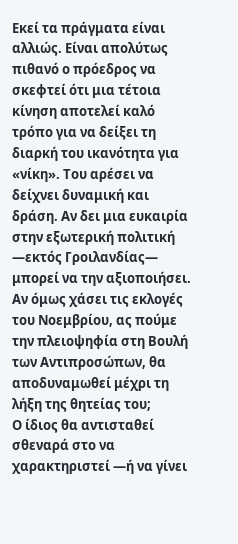Εκεί τα πράγματα είναι αλλιώς. Είναι απολύτως πιθανό ο πρόεδρος να σκεφτεί ότι μια τέτοια κίνηση αποτελεί καλό τρόπο για να δείξει τη διαρκή του ικανότητα για «νίκη». Του αρέσει να δείχνει δυναμική και δράση. Αν δει μια ευκαιρία στην εξωτερική πολιτική —εκτός Γροιλανδίας— μπορεί να την αξιοποιήσει.
Αν όμως χάσει τις εκλογές του Νοεμβρίου, ας πούμε την πλειοψηφία στη Βουλή των Αντιπροσώπων, θα αποδυναμωθεί μέχρι τη λήξη της θητείας του;
Ο ίδιος θα αντισταθεί σθεναρά στο να χαρακτηριστεί —ή να γίνει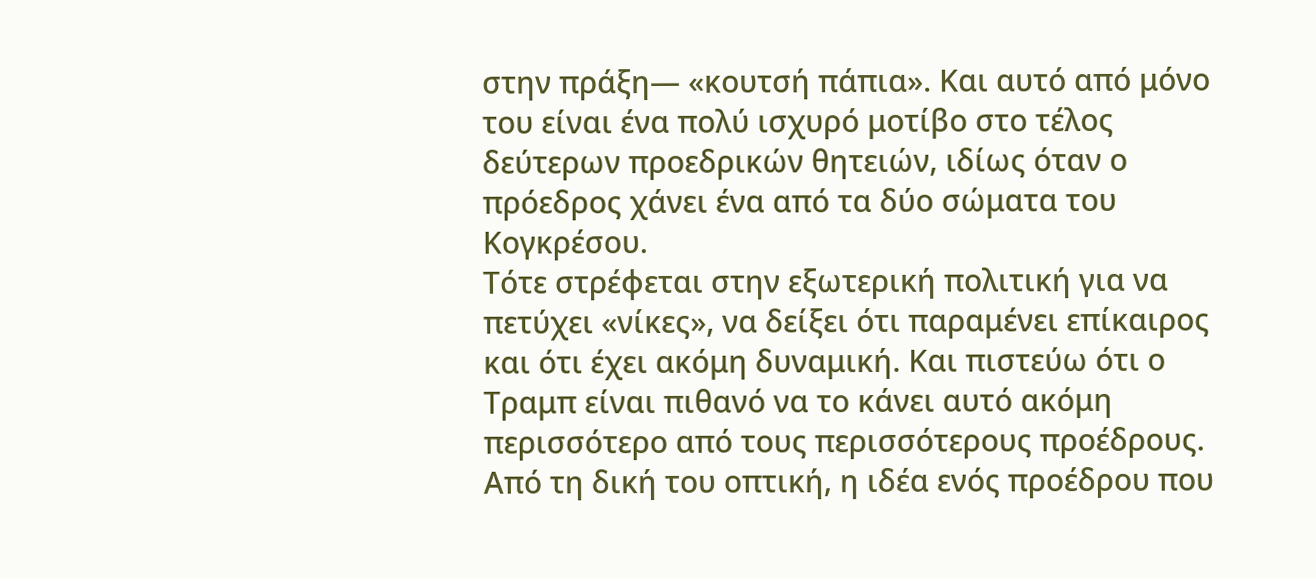στην πράξη— «κουτσή πάπια». Και αυτό από μόνο του είναι ένα πολύ ισχυρό μοτίβο στο τέλος δεύτερων προεδρικών θητειών, ιδίως όταν ο πρόεδρος χάνει ένα από τα δύο σώματα του Κογκρέσου.
Τότε στρέφεται στην εξωτερική πολιτική για να πετύχει «νίκες», να δείξει ότι παραμένει επίκαιρος και ότι έχει ακόμη δυναμική. Και πιστεύω ότι ο Τραμπ είναι πιθανό να το κάνει αυτό ακόμη περισσότερο από τους περισσότερους προέδρους. Από τη δική του οπτική, η ιδέα ενός προέδρου που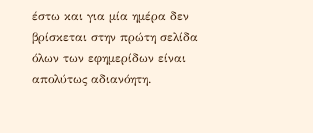έστω και για μία ημέρα δεν βρίσκεται στην πρώτη σελίδα όλων των εφημερίδων είναι απολύτως αδιανόητη.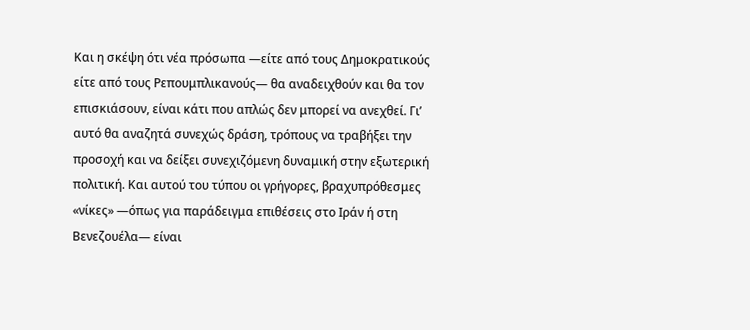Και η σκέψη ότι νέα πρόσωπα —είτε από τους Δημοκρατικούς είτε από τους Ρεπουμπλικανούς— θα αναδειχθούν και θα τον επισκιάσουν, είναι κάτι που απλώς δεν μπορεί να ανεχθεί. Γι’ αυτό θα αναζητά συνεχώς δράση, τρόπους να τραβήξει την προσοχή και να δείξει συνεχιζόμενη δυναμική στην εξωτερική πολιτική. Και αυτού του τύπου οι γρήγορες, βραχυπρόθεσμες «νίκες» —όπως για παράδειγμα επιθέσεις στο Ιράν ή στη Βενεζουέλα— είναι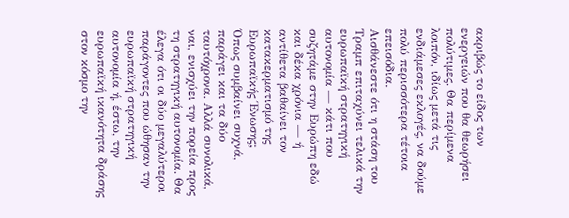ακριβώς το είδος των ενεργειών που θα θεωρήσει πολύτιμες. Θα περίμενα λοιπόν, ιδίως μετά τις ενδιάμεσες εκλογές, να δούμε πολύ περισσότερα τέτοια επεισόδια.
Αισθάνεστε ότι η στάση του Τραμπ επιταχύνει τελικά την ευρωπαϊκή στρατηγική αυτονομία — κάτι που συζητάμε στην Ευρώπη εδώ και δέκα χρόνια — ή αντίθετα βαθαίνει τον κατακερματισμό της Ευρωπαϊκής Ένωσης;
Όπως συμβαίνει συχνά, παράγει και τα δύο ταυτόχρονα. Αλλά συνολικά, ναι, ενισχύει την πορεία προς τη στρατηγική αυτονομία. Θα έλεγα ότι οι δύο μεγαλύτεροι παράγοντες που ώθησαν την ευρωπαϊκή στρατηγική αυτονομία ή, έστω, την ευρωπαϊκή ικανότητα δράσης στον κόσμο την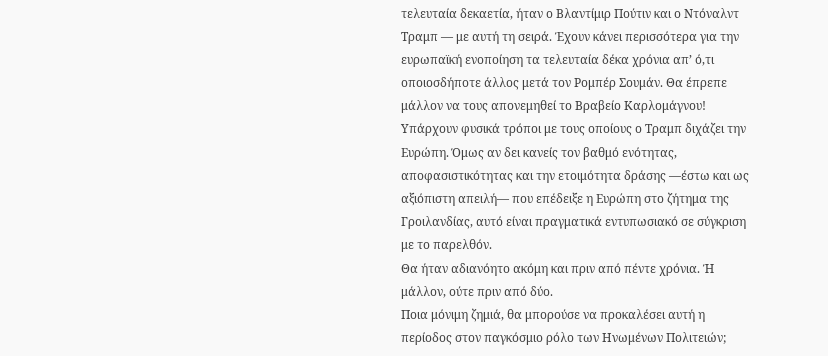τελευταία δεκαετία, ήταν ο Βλαντίμιρ Πούτιν και ο Ντόναλντ Τραμπ — με αυτή τη σειρά. Έχουν κάνει περισσότερα για την ευρωπαϊκή ενοποίηση τα τελευταία δέκα χρόνια απ’ ό,τι οποιοσδήποτε άλλος μετά τον Ρομπέρ Σουμάν. Θα έπρεπε μάλλον να τους απονεμηθεί το Βραβείο Καρλομάγνου! Υπάρχουν φυσικά τρόποι με τους οποίους ο Τραμπ διχάζει την Ευρώπη. Όμως αν δει κανείς τον βαθμό ενότητας, αποφασιστικότητας και την ετοιμότητα δράσης —έστω και ως αξιόπιστη απειλή— που επέδειξε η Ευρώπη στο ζήτημα της Γροιλανδίας, αυτό είναι πραγματικά εντυπωσιακό σε σύγκριση με το παρελθόν.
Θα ήταν αδιανόητο ακόμη και πριν από πέντε χρόνια. Ή μάλλον, ούτε πριν από δύο.
Ποια μόνιμη ζημιά, θα μπορούσε να προκαλέσει αυτή η περίοδος στον παγκόσμιο ρόλο των Ηνωμένων Πολιτειών;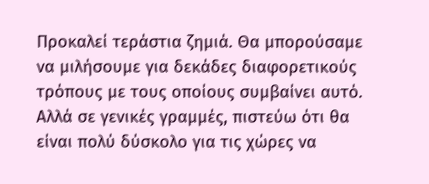Προκαλεί τεράστια ζημιά. Θα μπορούσαμε να μιλήσουμε για δεκάδες διαφορετικούς τρόπους με τους οποίους συμβαίνει αυτό. Αλλά σε γενικές γραμμές, πιστεύω ότι θα είναι πολύ δύσκολο για τις χώρες να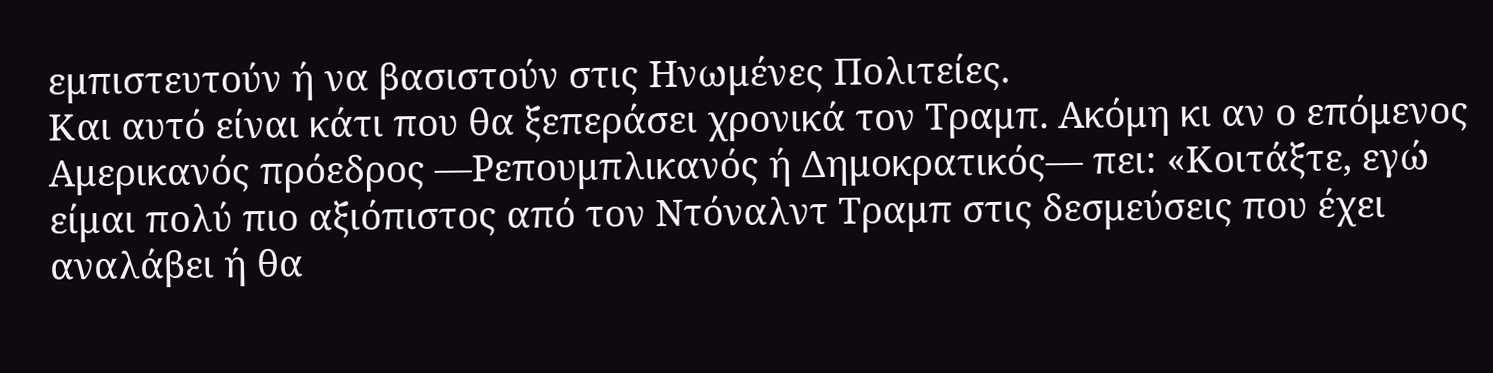εμπιστευτούν ή να βασιστούν στις Ηνωμένες Πολιτείες.
Και αυτό είναι κάτι που θα ξεπεράσει χρονικά τον Τραμπ. Ακόμη κι αν ο επόμενος Αμερικανός πρόεδρος —Ρεπουμπλικανός ή Δημοκρατικός— πει: «Κοιτάξτε, εγώ είμαι πολύ πιο αξιόπιστος από τον Ντόναλντ Τραμπ στις δεσμεύσεις που έχει αναλάβει ή θα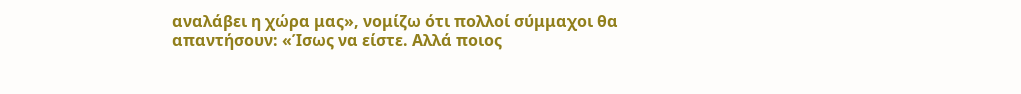αναλάβει η χώρα μας», νομίζω ότι πολλοί σύμμαχοι θα απαντήσουν: «Ίσως να είστε. Αλλά ποιος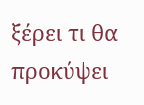ξέρει τι θα προκύψει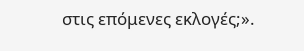στις επόμενες εκλογές;».